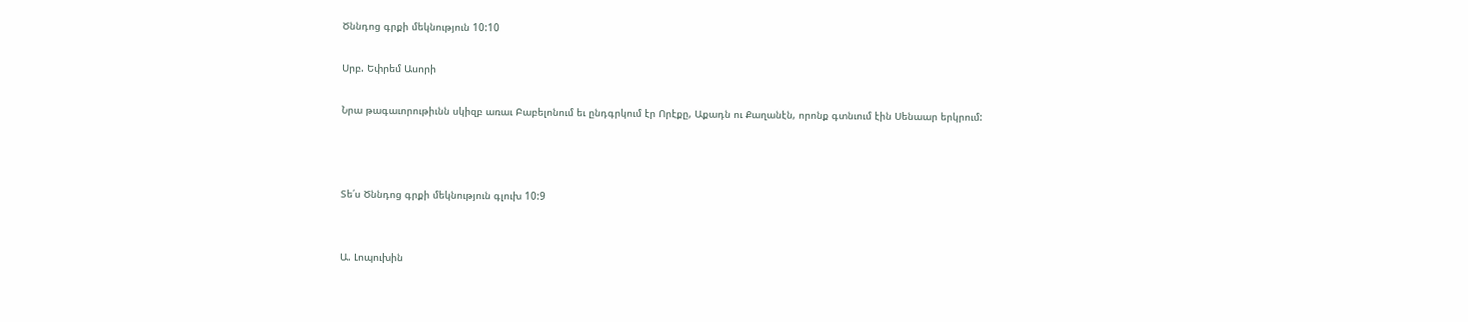Ծննդոց գրքի մեկնություն 10:10

Սրբ. Եփրեմ Ասորի

Նրա թագաւորութիւնն սկիզբ առաւ Բաբելոնում եւ ընդգրկում էր Որէքը, Աքադն ու Քաղանէն, որոնք գտնւում էին Սենաար երկրում:



Տե՛ս Ծննդոց գրքի մեկնություն գլուխ 10:9


Ա. Լոպուխին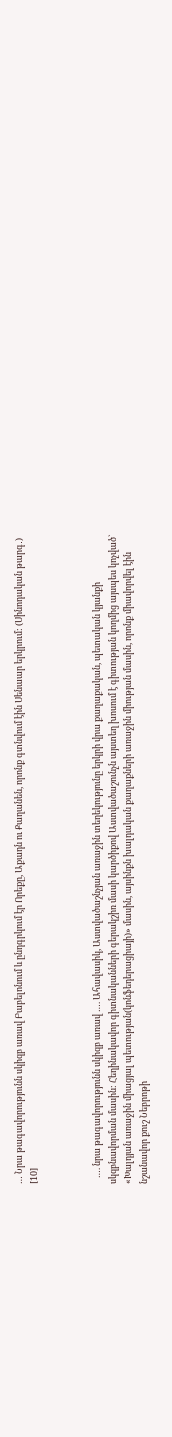… Նրա թագավորությունն սկիզբ առավ Բաբելոնում և ընդգրկում էր Որեքը, Աքադն ու Քաղանեն, որոնք գտնվում էին Սենաար երկրում: (Սինոդական թարգ․) [10]



   …. նրա թագավորությունն սկիզբ առավ …. Ահավասիկ, Աստվածաշնչյան առաջին տեղեկությունը երկրի վրա քաղաքական, պետական կյանքի սկզբնավորման մասին: Հեղինակավոր գիտնականների գերակշիռ մասի կարծիքով Աստվածաշունչն այստեղ խոսում է գիտության կողմից այսպես կոչված` «Խալդյան առաջին միացյալ պետության(կոնֆեդերացիայի)» մասին, այսինքն խալդական քաղաքների առաջին միության մասին, որոնք միավորվել էին նշանավոր քուշ Նեբրոթի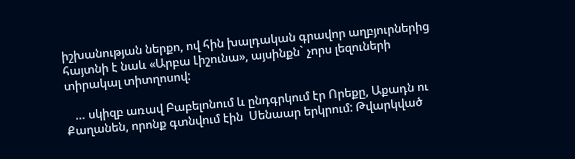իշխանության ներքո, ով հին խալդական գրավոր աղբյուրներից հայտնի է նաև «Արբա Լիշունա», այսինքն` չորս լեզուների տիրակալ տիտղոսով:

   … սկիզբ առավ Բաբելոնում և ընդգրկում էր Որեքը, Աքադն ու Քաղանեն, որոնք գտնվում էին  Սենաար երկրում: Թվարկված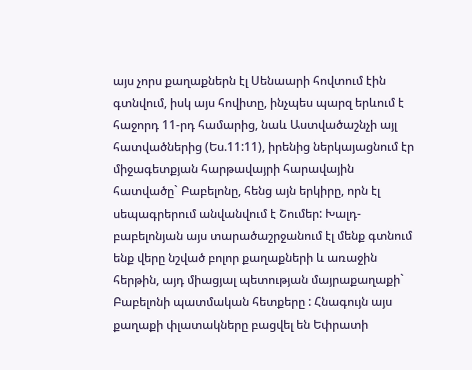այս չորս քաղաքներն էլ Սենաարի հովտում էին գտնվում, իսկ այս հովիտը, ինչպես պարզ երևում է հաջորդ 11-րդ համարից, նաև Աստվածաշնչի այլ հատվածներից (Ես.11:11), իրենից ներկայացնում էր միջագետքյան հարթավայրի հարավային հատվածը` Բաբելոնը, հենց այն երկիրը, որն էլ սեպագրերում անվանվում է Շումեր: Խալդ-բաբելոնյան այս տարածաշրջանում էլ մենք գտնում ենք վերը նշված բոլոր քաղաքների և առաջին հերթին, այդ միացյալ պետության մայրաքաղաքի` Բաբելոնի պատմական հետքերը : Հնագույն այս քաղաքի փլատակները բացվել են Եփրատի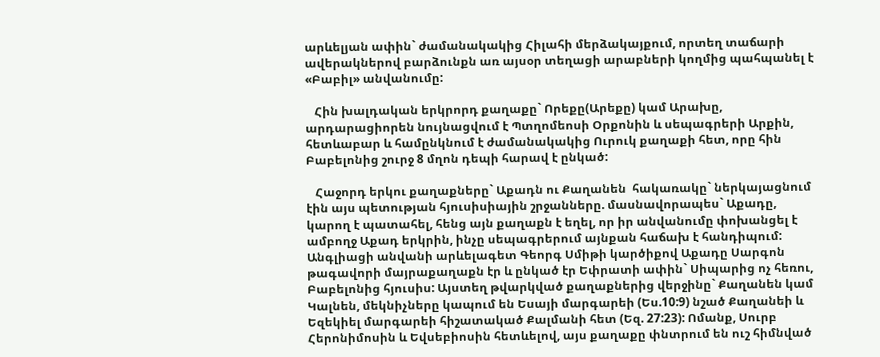արևելյան ափին` ժամանակակից Հիլահի մերձակայքում, որտեղ տաճարի ավերակներով բարձունքն առ այսօր տեղացի արաբների կողմից պահպանել է «Բաբիլ» անվանումը:

   Հին խալդական երկրորդ քաղաքը` Որեքը(Արեքը) կամ Արախը, արդարացիորեն նույնացվում է Պտղոմեոսի Օրքոնին և սեպագրերի Արքին, հետևաբար և համընկնում է ժամանակակից Ուրուկ քաղաքի հետ, որը հին Բաբելոնից շուրջ 8 մղոն դեպի հարավ է ընկած:

   Հաջորդ երկու քաղաքները` Աքադն ու Քաղանեն  հակառակը` ներկայացնում էին այս պետության հյուսիսիային շրջանները. մասնավորապես` Աքադը, կարող է պատահել, հենց այն քաղաքն է եղել, որ իր անվանումը փոխանցել է ամբողջ Աքադ երկրին, ինչը սեպագրերում այնքան հաճախ է հանդիպում: Անգլիացի անվանի արևելագետ Գեորգ Սմիթի կարծիքով Աքադը Սարգոն թագավորի մայրաքաղաքն էր և ընկած էր Եփրատի ափին` Սիպարից ոչ հեռու, Բաբելոնից հյուսիս: Այստեղ թվարկված քաղաքներից վերջինը` Քաղանեն կամ Կալնեն, մեկնիչները կապում են Եսայի մարգարեի (Ես.10:9) նշած Քաղանեի և Եզեկիել մարգարեի հիշատակած Քալմանի հետ (Եզ. 27:23): Ոմանք, Սուրբ Հերոնիմոսին և Եվսեբիոսին հետևելով, այս քաղաքը փնտրում են ուշ հիմնված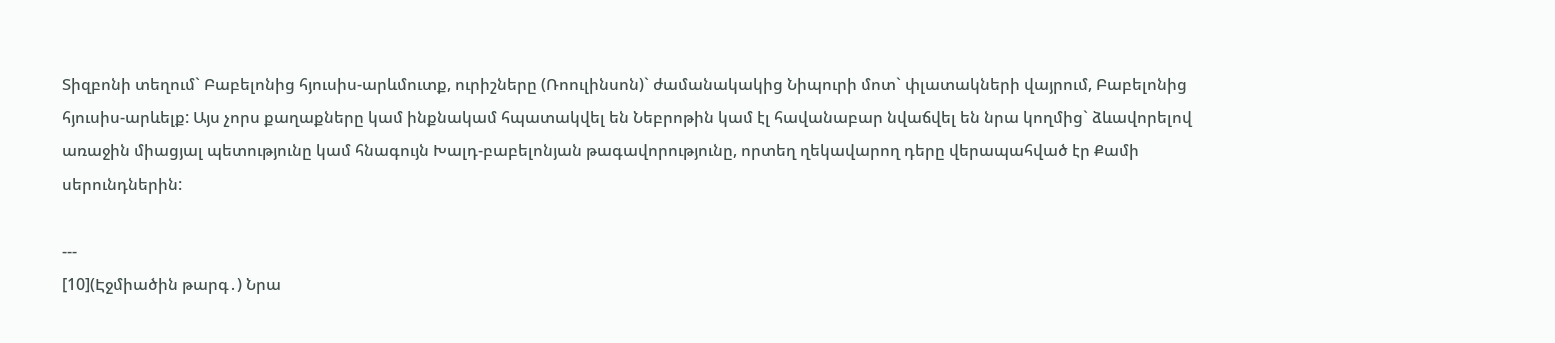Տիզբոնի տեղում` Բաբելոնից հյուսիս-արևմուտք, ուրիշները (Ռոուլինսոն)` ժամանակակից Նիպուրի մոտ` փլատակների վայրում, Բաբելոնից հյուսիս-արևելք: Այս չորս քաղաքները կամ ինքնակամ հպատակվել են Նեբրոթին կամ էլ հավանաբար նվաճվել են նրա կողմից` ձևավորելով առաջին միացյալ պետությունը կամ հնագույն Խալդ-բաբելոնյան թագավորությունը, որտեղ ղեկավարող դերը վերապահված էր Քամի սերունդներին:

---
[10](Էջմիածին թարգ․) Նրա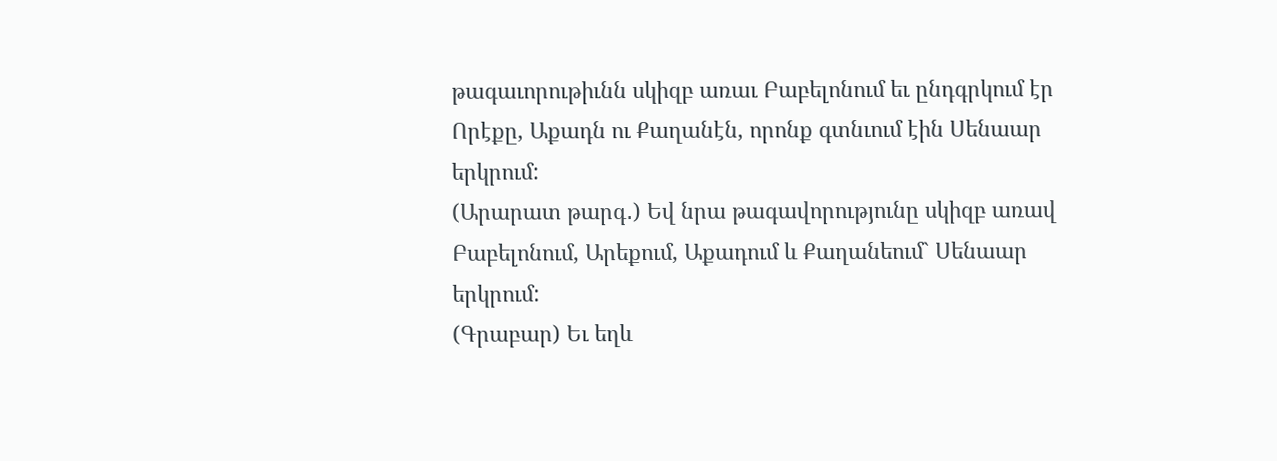թագաւորութիւնն սկիզբ առաւ Բաբելոնում եւ ընդգրկում էր Որէքը, Աքադն ու Քաղանէն, որոնք գտնւում էին Սենաար երկրում:
(Արարատ թարգ․) Եվ նրա թագավորությունը սկիզբ առավ Բաբելոնում, Արեքում, Աքադում և Քաղանեում` Սենաար երկրում:
(Գրաբար) Եւ եղև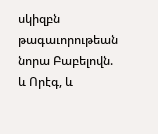սկիզբն թագաւորութեան նորա Բաբելովն. և Որէգ, և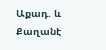Աքադ. և Քաղանէ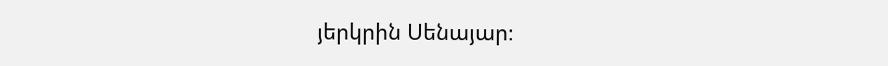յերկրին Սենայար։